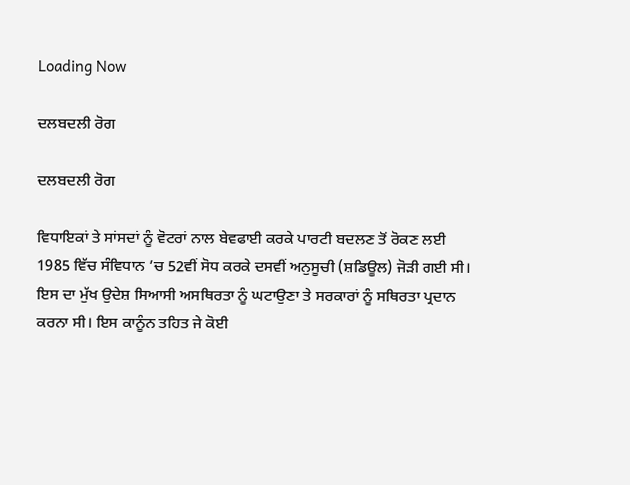Loading Now

ਦਲਬਦਲੀ ਰੋਗ

ਦਲਬਦਲੀ ਰੋਗ

ਵਿਧਾਇਕਾਂ ਤੇ ਸਾਂਸਦਾਂ ਨੂੰ ਵੋਟਰਾਂ ਨਾਲ ਬੇਵਫਾਈ ਕਰਕੇ ਪਾਰਟੀ ਬਦਲਣ ਤੋਂ ਰੋਕਣ ਲਈ 1985 ਵਿੱਚ ਸੰਵਿਧਾਨ ’ਚ 52ਵੀਂ ਸੋਧ ਕਰਕੇ ਦਸਵੀਂ ਅਨੁਸੂਚੀ (ਸ਼ਡਿਊਲ) ਜੋੜੀ ਗਈ ਸੀ। ਇਸ ਦਾ ਮੁੱਖ ਉਦੇਸ਼ ਸਿਆਸੀ ਅਸਥਿਰਤਾ ਨੂੰ ਘਟਾਉਣਾ ਤੇ ਸਰਕਾਰਾਂ ਨੂੰ ਸਥਿਰਤਾ ਪ੍ਰਦਾਨ ਕਰਨਾ ਸੀ। ਇਸ ਕਾਨੂੰਨ ਤਹਿਤ ਜੇ ਕੋਈ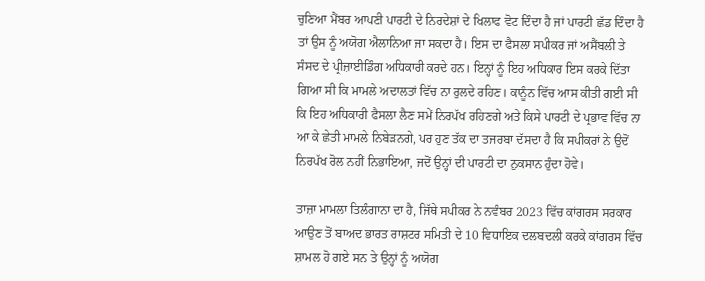ਚੁਣਿਆ ਮੈਂਬਰ ਆਪਣੀ ਪਾਰਟੀ ਦੇ ਨਿਰਦੇਸ਼ਾਂ ਦੇ ਖਿਲਾਫ ਵੋਟ ਦਿੰਦਾ ਹੈ ਜਾਂ ਪਾਰਟੀ ਛੱਡ ਦਿੰਦਾ ਹੈ ਤਾਂ ਉਸ ਨੂੰ ਅਯੋਗ ਐਲਾਨਿਆ ਜਾ ਸਕਦਾ ਹੈ। ਇਸ ਦਾ ਫੈਸਲਾ ਸਪੀਕਰ ਜਾਂ ਅਸੈਂਬਲੀ ਤੇ ਸੰਸਦ ਦੇ ਪ੍ਰੀਜ਼ਾਈਡਿੰਗ ਅਧਿਕਾਰੀ ਕਰਦੇ ਹਨ। ਇਨ੍ਹਾਂ ਨੂੰ ਇਹ ਅਧਿਕਾਰ ਇਸ ਕਰਕੇ ਦਿੱਤਾ ਗਿਆ ਸੀ ਕਿ ਮਾਮਲੇ ਅਦਾਲਤਾਂ ਵਿੱਚ ਨਾ ਰੁਲਦੇ ਰਹਿਣ। ਕਾਨੂੰਨ ਵਿੱਚ ਆਸ ਕੀਤੀ ਗਈ ਸੀ ਕਿ ਇਹ ਅਧਿਕਾਰੀ ਫੈਸਲਾ ਲੈਣ ਸਮੇਂ ਨਿਰਪੱਖ ਰਹਿਣਗੇ ਅਤੇ ਕਿਸੇ ਪਾਰਟੀ ਦੇ ਪ੍ਰਭਾਵ ਵਿੱਚ ਨਾ ਆ ਕੇ ਛੇਤੀ ਮਾਮਲੇ ਨਿਬੇੜਨਗੇ, ਪਰ ਹੁਣ ਤੱਕ ਦਾ ਤਜਰਬਾ ਦੱਸਦਾ ਹੈ ਕਿ ਸਪੀਕਰਾਂ ਨੇ ਉਦੋਂ ਨਿਰਪੱਖ ਰੋਲ ਨਹੀਂ ਨਿਭਾਇਆ, ਜਦੋਂ ਉਨ੍ਹਾਂ ਦੀ ਪਾਰਟੀ ਦਾ ਨੁਕਸਾਨ ਹੁੰਦਾ ਹੋਵੇ।

ਤਾਜ਼ਾ ਮਾਮਲਾ ਤਿਲੰਗਾਨਾ ਦਾ ਹੈ, ਜਿੱਥੇ ਸਪੀਕਰ ਨੇ ਨਵੰਬਰ 2023 ਵਿੱਚ ਕਾਂਗਰਸ ਸਰਕਾਰ ਆਉਣ ਤੋਂ ਬਾਅਦ ਭਾਰਤ ਰਾਸ਼ਟਰ ਸਮਿਤੀ ਦੇ 10 ਵਿਧਾਇਕ ਦਲਬਦਲੀ ਕਰਕੇ ਕਾਂਗਰਸ ਵਿੱਚ ਸ਼ਾਮਲ ਹੋ ਗਏ ਸਨ ਤੇ ਉਨ੍ਹਾਂ ਨੂੰ ਅਯੋਗ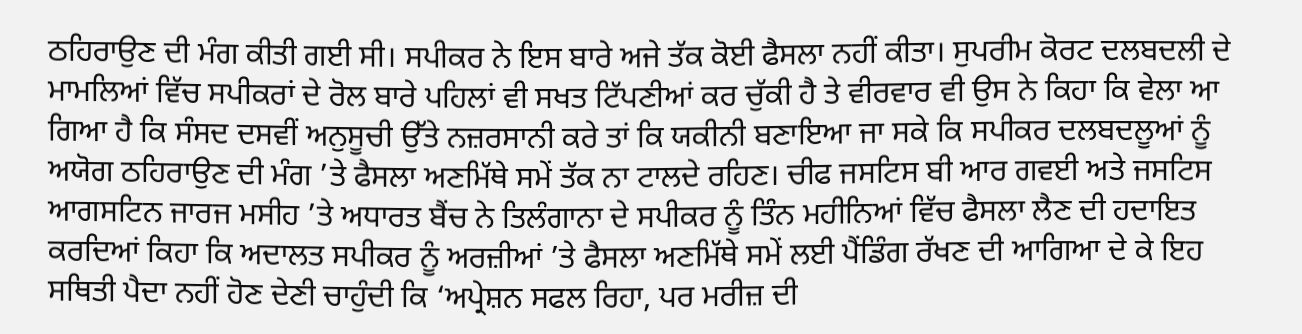ਠਹਿਰਾਉਣ ਦੀ ਮੰਗ ਕੀਤੀ ਗਈ ਸੀ। ਸਪੀਕਰ ਨੇ ਇਸ ਬਾਰੇ ਅਜੇ ਤੱਕ ਕੋਈ ਫੈਸਲਾ ਨਹੀਂ ਕੀਤਾ। ਸੁਪਰੀਮ ਕੋਰਟ ਦਲਬਦਲੀ ਦੇ ਮਾਮਲਿਆਂ ਵਿੱਚ ਸਪੀਕਰਾਂ ਦੇ ਰੋਲ ਬਾਰੇ ਪਹਿਲਾਂ ਵੀ ਸਖਤ ਟਿੱਪਣੀਆਂ ਕਰ ਚੁੱਕੀ ਹੈ ਤੇ ਵੀਰਵਾਰ ਵੀ ਉਸ ਨੇ ਕਿਹਾ ਕਿ ਵੇਲਾ ਆ ਗਿਆ ਹੈ ਕਿ ਸੰਸਦ ਦਸਵੀਂ ਅਨੁਸੂਚੀ ਉੱਤੇ ਨਜ਼ਰਸਾਨੀ ਕਰੇ ਤਾਂ ਕਿ ਯਕੀਨੀ ਬਣਾਇਆ ਜਾ ਸਕੇ ਕਿ ਸਪੀਕਰ ਦਲਬਦਲੂਆਂ ਨੂੰ ਅਯੋਗ ਠਹਿਰਾਉਣ ਦੀ ਮੰਗ ’ਤੇ ਫੈਸਲਾ ਅਣਮਿੱਥੇ ਸਮੇਂ ਤੱਕ ਨਾ ਟਾਲਦੇ ਰਹਿਣ। ਚੀਫ ਜਸਟਿਸ ਬੀ ਆਰ ਗਵਈ ਅਤੇ ਜਸਟਿਸ ਆਗਸਟਿਨ ਜਾਰਜ ਮਸੀਹ ’ਤੇ ਅਧਾਰਤ ਬੈਂਚ ਨੇ ਤਿਲੰਗਾਨਾ ਦੇ ਸਪੀਕਰ ਨੂੰ ਤਿੰਨ ਮਹੀਨਿਆਂ ਵਿੱਚ ਫੈਸਲਾ ਲੈਣ ਦੀ ਹਦਾਇਤ ਕਰਦਿਆਂ ਕਿਹਾ ਕਿ ਅਦਾਲਤ ਸਪੀਕਰ ਨੂੰ ਅਰਜ਼ੀਆਂ ’ਤੇ ਫੈਸਲਾ ਅਣਮਿੱਥੇ ਸਮੇਂ ਲਈ ਪੈਂਡਿੰਗ ਰੱਖਣ ਦੀ ਆਗਿਆ ਦੇ ਕੇ ਇਹ ਸਥਿਤੀ ਪੈਦਾ ਨਹੀਂ ਹੋਣ ਦੇਣੀ ਚਾਹੁੰਦੀ ਕਿ ‘ਅਪ੍ਰੇਸ਼ਨ ਸਫਲ ਰਿਹਾ, ਪਰ ਮਰੀਜ਼ ਦੀ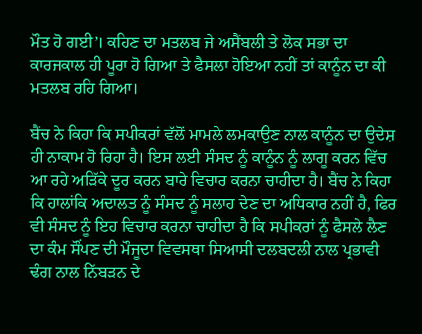ਮੌਤ ਹੋ ਗਈ’। ਕਹਿਣ ਦਾ ਮਤਲਬ ਜੇ ਅਸੈਂਬਲੀ ਤੇ ਲੋਕ ਸਭਾ ਦਾ ਕਾਰਜਕਾਲ ਹੀ ਪੂਰਾ ਹੋ ਗਿਆ ਤੇ ਫੈਸਲਾ ਹੋਇਆ ਨਹੀਂ ਤਾਂ ਕਾਨੂੰਨ ਦਾ ਕੀ ਮਤਲਬ ਰਹਿ ਗਿਆ।

ਬੈਂਚ ਨੇ ਕਿਹਾ ਕਿ ਸਪੀਕਰਾਂ ਵੱਲੋਂ ਮਾਮਲੇ ਲਮਕਾਉਣ ਨਾਲ ਕਾਨੂੰਨ ਦਾ ਉਦੇਸ਼ ਹੀ ਨਾਕਾਮ ਹੋ ਰਿਹਾ ਹੈ। ਇਸ ਲਈ ਸੰਸਦ ਨੂੰ ਕਾਨੂੰਨ ਨੂੰ ਲਾਗੂ ਕਰਨ ਵਿੱਚ ਆ ਰਹੇ ਅੜਿੱਕੇ ਦੂਰ ਕਰਨ ਬਾਰੇ ਵਿਚਾਰ ਕਰਨਾ ਚਾਹੀਦਾ ਹੈ। ਬੈਂਚ ਨੇ ਕਿਹਾ ਕਿ ਹਾਲਾਂਕਿ ਅਦਾਲਤ ਨੂੰ ਸੰਸਦ ਨੂੰ ਸਲਾਹ ਦੇਣ ਦਾ ਅਧਿਕਾਰ ਨਹੀਂ ਹੈ, ਫਿਰ ਵੀ ਸੰਸਦ ਨੂੰ ਇਹ ਵਿਚਾਰ ਕਰਨਾ ਚਾਹੀਦਾ ਹੈ ਕਿ ਸਪੀਕਰਾਂ ਨੂੰ ਫੈਸਲੇ ਲੈਣ ਦਾ ਕੰਮ ਸੌਂਪਣ ਦੀ ਮੌਜੂਦਾ ਵਿਵਸਥਾ ਸਿਆਸੀ ਦਲਬਦਲੀ ਨਾਲ ਪ੍ਰਭਾਵੀ ਢੰਗ ਨਾਲ ਨਿੱਬੜਨ ਦੇ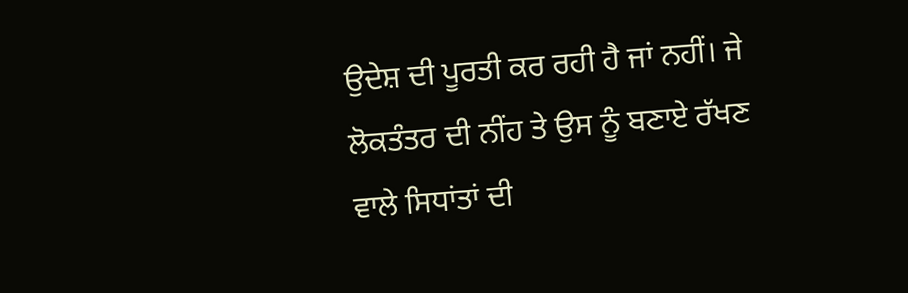ਉਦੇਸ਼ ਦੀ ਪੂਰਤੀ ਕਰ ਰਹੀ ਹੈ ਜਾਂ ਨਹੀਂ। ਜੇ ਲੋਕਤੰਤਰ ਦੀ ਨੀਂਹ ਤੇ ਉਸ ਨੂੰ ਬਣਾਏ ਰੱਖਣ ਵਾਲੇ ਸਿਧਾਂਤਾਂ ਦੀ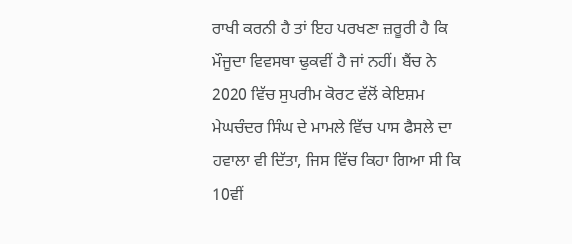ਰਾਖੀ ਕਰਨੀ ਹੈ ਤਾਂ ਇਹ ਪਰਖਣਾ ਜ਼ਰੂਰੀ ਹੈ ਕਿ ਮੌਜੂਦਾ ਵਿਵਸਥਾ ਢੁਕਵੀਂ ਹੈ ਜਾਂ ਨਹੀਂ। ਬੈਂਚ ਨੇ 2020 ਵਿੱਚ ਸੁਪਰੀਮ ਕੋਰਟ ਵੱਲੋਂ ਕੇਇਸ਼ਮ ਮੇਘਚੰਦਰ ਸਿੰਘ ਦੇ ਮਾਮਲੇ ਵਿੱਚ ਪਾਸ ਫੈਸਲੇ ਦਾ ਹਵਾਲਾ ਵੀ ਦਿੱਤਾ, ਜਿਸ ਵਿੱਚ ਕਿਹਾ ਗਿਆ ਸੀ ਕਿ 10ਵੀਂ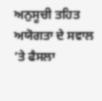ਅਨੁਸੂਚੀ ਤਹਿਤ ਅਯੋਗਤਾ ਦੇ ਸਵਾਲ ’ਤੇ ਫੈਸਲਾ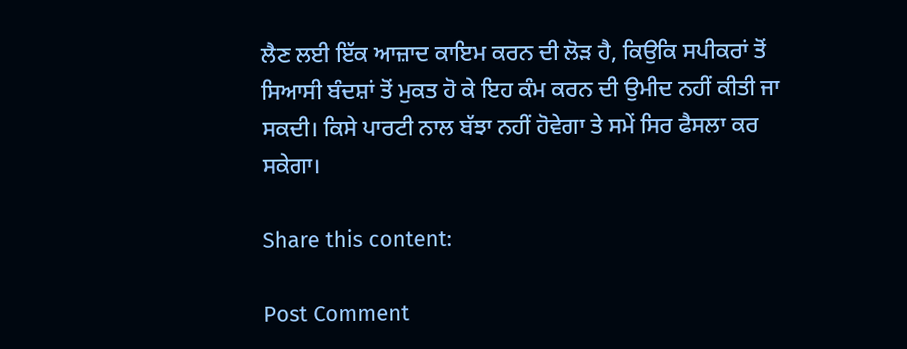ਲੈਣ ਲਈ ਇੱਕ ਆਜ਼ਾਦ ਕਾਇਮ ਕਰਨ ਦੀ ਲੋੜ ਹੈ, ਕਿਉਕਿ ਸਪੀਕਰਾਂ ਤੋਂ ਸਿਆਸੀ ਬੰਦਸ਼ਾਂ ਤੋਂ ਮੁਕਤ ਹੋ ਕੇ ਇਹ ਕੰਮ ਕਰਨ ਦੀ ਉਮੀਦ ਨਹੀਂ ਕੀਤੀ ਜਾ ਸਕਦੀ। ਕਿਸੇ ਪਾਰਟੀ ਨਾਲ ਬੱਝਾ ਨਹੀਂ ਹੋਵੇਗਾ ਤੇ ਸਮੇਂ ਸਿਰ ਫੈਸਲਾ ਕਰ ਸਕੇਗਾ।

Share this content:

Post Comment